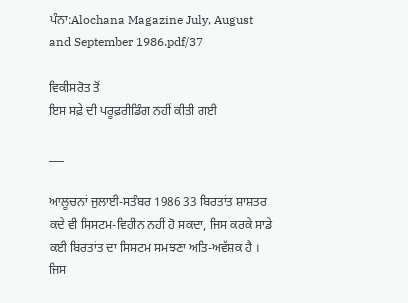ਪੰਨਾ:Alochana Magazine July, August and September 1986.pdf/37

ਵਿਕੀਸਰੋਤ ਤੋਂ
ਇਸ ਸਫ਼ੇ ਦੀ ਪਰੂਫ਼ਰੀਡਿੰਗ ਨਹੀਂ ਕੀਤੀ ਗਈ

___

ਆਲੂਚਨਾਂ ਜੁਲਾਈ-ਸਤੰਬਰ 1986 33 ਬਿਰਤਾਂਤ ਸ਼ਾਸ਼ਤਰ ਕਦੇ ਵੀ ਸਿਸਟਮ-ਵਿਹੀਨ ਨਹੀਂ ਹੋ ਸਕਦਾ, ਜਿਸ ਕਰਕੇ ਸਾਡੇ ਕਈ ਬਿਰਤਾਂਤ ਦਾ ਸਿਸਟਮ ਸਮਝਣਾ ਅਤਿ-ਅਵੱਸ਼ਕ ਹੈ । ਜਿਸ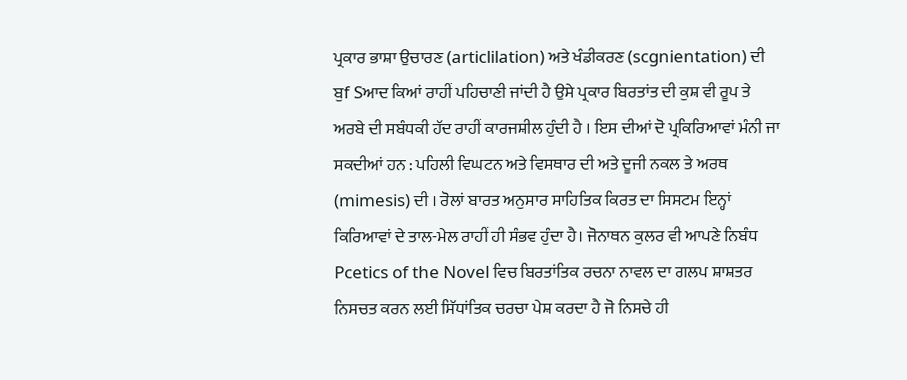ਪ੍ਰਕਾਰ ਭਾਸ਼ਾ ਉਚਾਰਣ (articlilation) ਅਤੇ ਖੰਡੀਕਰਣ (scgnientation) ਦੀ ਬੁf Sਆਦ ਕਿਆਂ ਰਾਹੀਂ ਪਹਿਚਾਣੀ ਜਾਂਦੀ ਹੈ ਉਸੇ ਪ੍ਰਕਾਰ ਬਿਰਤਾਂਤ ਦੀ ਕੁਸ਼ ਵੀ ਰੂਪ ਤੇ ਅਰਬੇ ਦੀ ਸਬੰਧਕੀ ਹੱਦ ਰਾਹੀਂ ਕਾਰਜਸ਼ੀਲ ਹੁੰਦੀ ਹੈ । ਇਸ ਦੀਆਂ ਦੋ ਪ੍ਰਕਿਰਿਆਵਾਂ ਮੰਨੀ ਜਾ ਸਕਦੀਆਂ ਹਨ : ਪਹਿਲੀ ਵਿਘਟਨ ਅਤੇ ਵਿਸਥਾਰ ਦੀ ਅਤੇ ਦੂਜੀ ਨਕਲ ਤੇ ਅਰਥ (mimesis) ਦੀ । ਰੋਲਾਂ ਬਾਰਤ ਅਨੁਸਾਰ ਸਾਹਿਤਿਕ ਕਿਰਤ ਦਾ ਸਿਸਟਮ ਇਨ੍ਹਾਂ ਕਿਰਿਆਵਾਂ ਦੇ ਤਾਲ-ਮੇਲ ਰਾਹੀਂ ਹੀ ਸੰਭਵ ਹੁੰਦਾ ਹੈ। ਜੋਨਾਥਨ ਕੁਲਰ ਵੀ ਆਪਣੇ ਨਿਬੰਧ Pcetics of the Novel ਵਿਚ ਬਿਰਤਾਂਤਿਕ ਰਚਨਾ ਨਾਵਲ ਦਾ ਗਲਪ ਸ਼ਾਸ਼ਤਰ ਨਿਸਚਤ ਕਰਨ ਲਈ ਸਿੱਧਾਂਤਿਕ ਚਰਚਾ ਪੇਸ਼ ਕਰਦਾ ਹੈ ਜੋ ਨਿਸਚੇ ਹੀ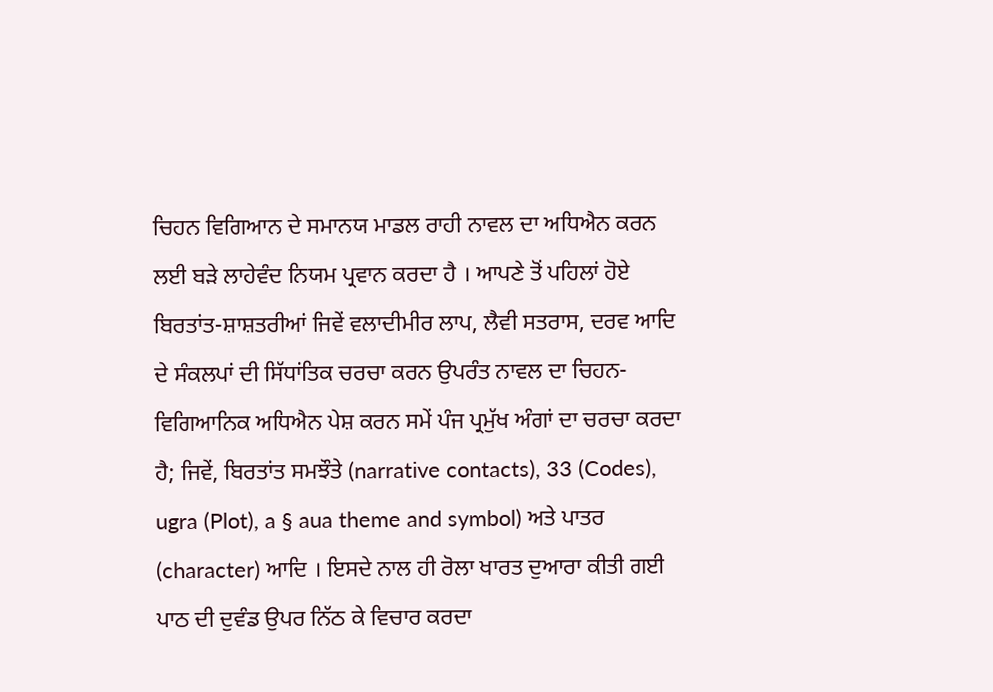ਚਿਹਨ ਵਿਗਿਆਨ ਦੇ ਸਮਾਨਯ ਮਾਡਲ ਰਾਹੀ ਨਾਵਲ ਦਾ ਅਧਿਐਨ ਕਰਨ ਲਈ ਬੜੇ ਲਾਹੇਵੰਦ ਨਿਯਮ ਪ੍ਰਵਾਨ ਕਰਦਾ ਹੈ । ਆਪਣੇ ਤੋਂ ਪਹਿਲਾਂ ਹੋਏ ਬਿਰਤਾਂਤ-ਸ਼ਾਸ਼ਤਰੀਆਂ ਜਿਵੇਂ ਵਲਾਦੀਮੀਰ ਲਾਪ, ਲੈਵੀ ਸਤਰਾਸ, ਦਰਵ ਆਦਿ ਦੇ ਸੰਕਲਪਾਂ ਦੀ ਸਿੱਧਾਂਤਿਕ ਚਰਚਾ ਕਰਨ ਉਪਰੰਤ ਨਾਵਲ ਦਾ ਚਿਹਨ-ਵਿਗਿਆਨਿਕ ਅਧਿਐਨ ਪੇਸ਼ ਕਰਨ ਸਮੇਂ ਪੰਜ ਪ੍ਰਮੁੱਖ ਅੰਗਾਂ ਦਾ ਚਰਚਾ ਕਰਦਾ ਹੈ; ਜਿਵੇਂ, ਬਿਰਤਾਂਤ ਸਮਝੌਤੇ (narrative contacts), 33 (Codes), ugra (Plot), a § aua theme and symbol) ਅਤੇ ਪਾਤਰ (character) ਆਦਿ । ਇਸਦੇ ਨਾਲ ਹੀ ਰੋਲਾ ਖਾਰਤ ਦੁਆਰਾ ਕੀਤੀ ਗਈ ਪਾਠ ਦੀ ਦੁਵੰਡ ਉਪਰ ਨਿੱਠ ਕੇ ਵਿਚਾਰ ਕਰਦਾ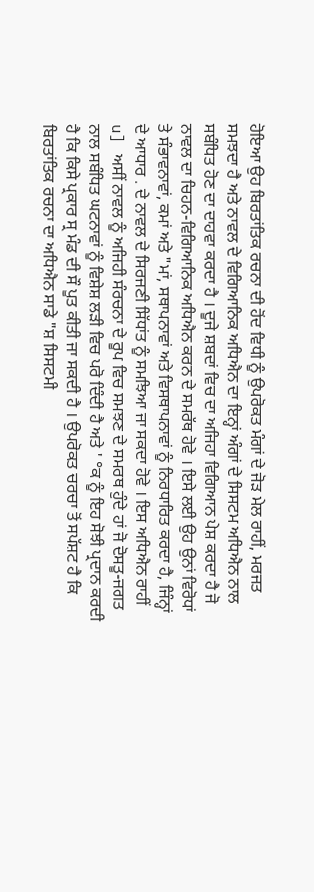ਹੋਇਆ ਉਹ ਬਿਰਤਾਂਤਿਕ ਰਚਨਾ ਦੀ ਹੋਂਦ ਵਿਧੀ ਨੂੰ ਉਪਰੋਕਤ ਮੰਗਾਂ ਦੇ ਜੋੜ ਮੇਲ ਰਾਹੀਂ, ਮਰਜਤ ਸਮਝਦਾ ਹੈ ਅਤੇ ਨਾਵਲ ਦੇ ਵਿਗਿਆਨਿਕ ਅਧਿਐਨ ਦਾ ਇਨ੍ਹਾਂ ਅੰਗਾਂ ਦੇ ਸਿਸਟਮ ਅਧਿਐਨ ਨਾਲ ਸਬੰਧਿਤ ਹੋਣ ਦਾ ਦਾਹਵਾ ਕਰਦਾ ਹੈ । ਦੂਜੇ ਸ਼ਬਦਾਂ ਵਿਚ ਦਾ ਅਜਿਹਾ ਵਿਗਿਆਨ ਪੇਸ਼ ਕਰਦਾ ਹੈ ਜੋ ਨਾਵਲ ਦਾ ਚਿਹਨ-ਵਿਗਿਆਨਿਕ ਅਧਿਐਨ ਕਰਨ ਦੇ ਸਮਰੱਥ ਹੋਵੇ । ਇਸੇ ਲਈ ਉਹ ਉਨਾਂ ਵਿਰੋਧਾਂ ਤੇ ਸੰਭਾਵਨਾਵਾਂ, ਕਮਾਂ ਅਤੇ "ਮਾਂ, ਸਥਾਪਨਾਵਾਂ ਅਤੇ ਵਿਸਥਾਪਨਾਵਾਂ ਨੂੰ ਨਿਰਧਾਰਿਤ ਕਰਦਾ ਹੈ, ਜਿੰਨ੍ਹਾਂ ਦੇ ਆਧਾਰ . ਦੇ ਨਾਵਲ ਦੇ ਸਿਰਜਣੀ ਸਿੱਧਾਂਤ ਨੂੰ ਸਮਝਿਆ ਜਾ ਸਕਦਾ ਹੋਵੇ । ਇਸ ਅਧਿਐਨ ਰਾਹੀਂ u] ਅਸੀਂ ਨਾਵਲ ਨੂੰ ਅਜਿਹੀ ਸੰਰਚਨਾ ਦੇ ਰੂਪ ਵਿਚ ਸਮਝਣ ਦੇ ਸਮਰਥ ਹੁੰਦੇ ਹਾਂ ਜੋ ਦੋਸਤੂ-ਜਗਤ ਨਾਲ ਸਬੰਧਿਤ ਘਟਨਾਵਾਂ ਨੂੰ ਵਿਸ਼ੇਸ਼ ਲੜੀ ਵਿਚ ਪਰੋ ਦਿੰਦੀ ਹੈ ਅਤੇ ' °ਕ ਨੂੰ ਇਹ ਸੋਝੀ ਪ੍ਰਦਾਨ ਕਰਦੀ ਹੈ ਕਿ ਕਿਸੇ ਪ੍ਰਕਾਰ ਸ੍ਰ ਮੰਡ ਦੀ ਸੌ ਪੂਤ ਕੀਤੀ ਜਾ ਸਕਦੀ ਹੈ । ਉਪਰੋਕਤ ਚਰਚਾ ਤੋਂ ਸਪੱਸ਼ਟ ਹੈ ਕਿ ਬਿਰਤਾਂਤਿਕ ਰਚਨਾ ਦਾ ਅਧਿਐਨ ਸਾਡੇ "ਸ਼ ਸਿਸਟਮੀ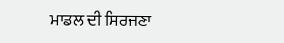ਮਾਡਲ ਦੀ ਸਿਰਜਣਾ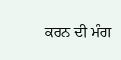ਕਰਨ ਦੀ ਮੰਗ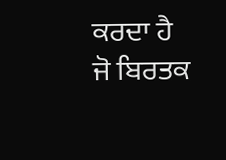ਕਰਦਾ ਹੈ ਜੋ ਬਿਰਤਕ